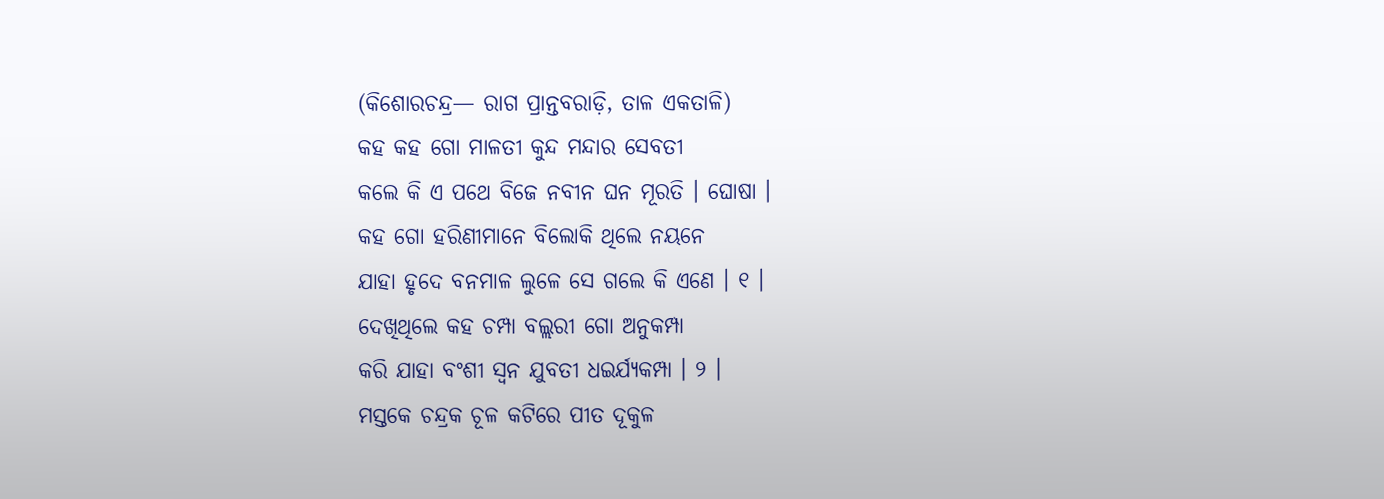(କିଶୋରଚନ୍ଦ୍ର— ରାଗ ପ୍ରାନ୍ତବରାଡ଼ି, ତାଳ ଏକତାଳି)
କହ କହ ଗୋ ମାଳତୀ କୁନ୍ଦ ମନ୍ଦାର ସେବତୀ
କଲେ କି ଏ ପଥେ ବିଜେ ନବୀନ ଘନ ମୂରତି । ଘୋଷା ।
କହ ଗୋ ହରିଣୀମାନେ ବିଲୋକି ଥିଲେ ନୟନେ
ଯାହା ହୃଦେ ବନମାଳ ଲୁଳେ ସେ ଗଲେ କି ଏଣେ । ୧ ।
ଦେଖିଥିଲେ କହ ଚମ୍ପା ବଲ୍ଲରୀ ଗୋ ଅନୁକମ୍ପା
କରି ଯାହା ବଂଶୀ ସ୍ୱନ ଯୁବତୀ ଧଇର୍ଯ୍ୟକମ୍ପା । ୨ ।
ମସ୍ତକେ ଚନ୍ଦ୍ରକ ଚୂଳ କଟିରେ ପୀତ ଦୂକୁଳ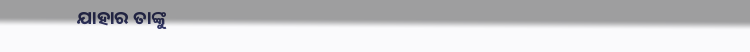ଯାହାର ତାଙ୍କୁ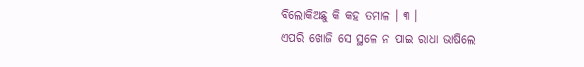ବିଲୋକିଅଛୁ କି କହ ତମାଳ । ୩ ।
ଏପରି ଖୋଜି ସେ ସ୍ଥଳେ ନ ପାଇ ରାଧା ଭାଷିଲେ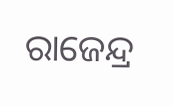ରାଜେନ୍ଦ୍ର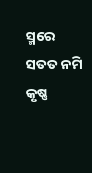ସ୍ମରେ ସତତ ନମି କୃଷ୍ଣ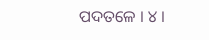ପଦତଳେ । ୪ ।